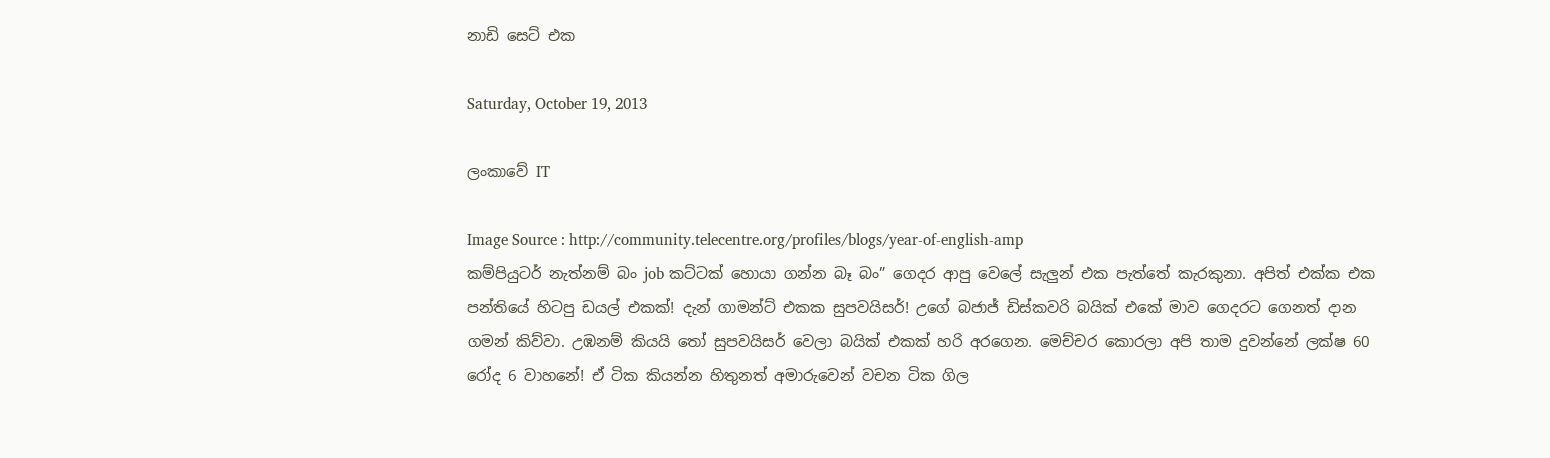නාඩි සෙට් එක

Saturday, October 19, 2013

ලංකාවේ IT

Image Source : http://community.telecentre.org/profiles/blogs/year-of-english-amp
කම්පියුටර් නැත්නම් බං job කට්ටක් හොයා ගන්න බෑ බං” ගෙදර ආපු වෙලේ සැලුන් එක පැත්තේ කැරකුනා. අපිත් එක්ක එක පන්තියේ හිටපු ඩයල් එකක්! දැන් ගාමන්ට් එකක සුපවයිසර්! උගේ බජාජ් ඩිස්කවරි බයික් එකේ මාව ගෙදරට ගෙනත් දාන ගමන් කිව්වා. උඹනම් කියයි තෝ සුපවයිසර් වෙලා බයික් එකක් හරි අරගෙන. මෙච්චර කොරලා අපි තාම දුවන්නේ ලක්ෂ 60 රෝද 6 වාහනේ! ඒ ටික කියන්න හිතුනත් අමාරුවෙන් වචන ටික ගිල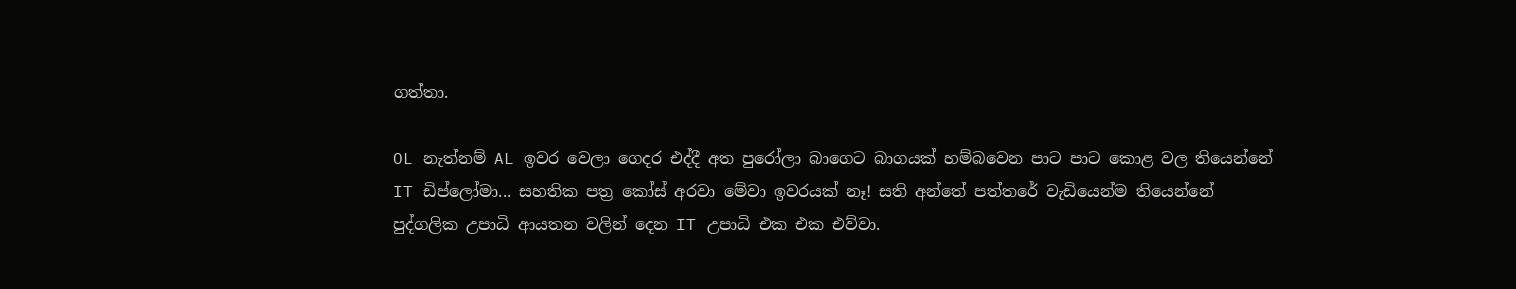ගත්තා.

OL නැත්නම් AL ඉවර වෙලා ගෙදර එද්දී අත පුරෝලා බාගෙට බාගයක් හම්බවෙන පාට පාට කොළ වල තියෙන්නේ IT ඩිප්ලෝමා... සහතික පත්‍ර කෝස් අරවා මේවා ඉවරයක් නෑ! සති අන්තේ පත්තරේ වැඩියෙන්ම තියෙන්නේ පුද්ගලික උපාධි ආයතන වලින් දෙන IT උපාධි එක එක එව්වා.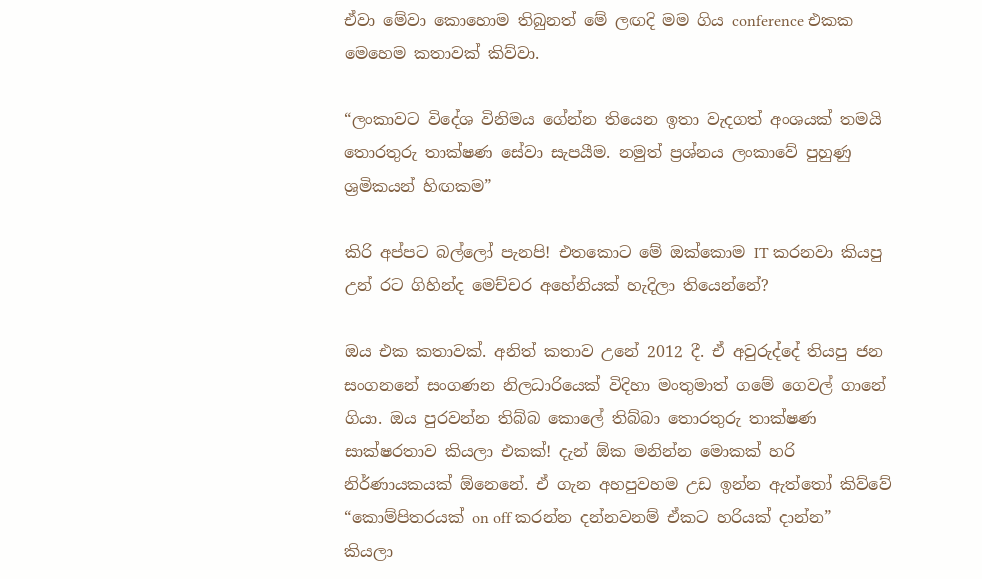ඒවා මේවා කොහොම තිබුනත් මේ ලඟදි මම ගිය conference එකක මෙහෙම කතාවක් කිව්වා.

“ලංකාවට විදේශ විනිමය ගේන්න තියෙන ඉතා වැදගත් අංශයක් තමයි තොරතුරු තාක්ෂණ සේවා සැපයීම. නමුත් ප්‍රශ්නය ලංකාවේ පුහුණු ශ්‍රමිකයන් හිඟකම”

කිරි අප්පට බල්ලෝ පැනපි! එතකොට මේ ඔක්කොම IT කරනවා කියපු උන් රට ගිහින්ද මෙච්චර අහේනියක් හැදිලා තියෙන්නේ?

ඔය එක කතාවක්. අනිත් කතාව උනේ 2012 දී. ඒ අවුරුද්දේ තියපු ජන සංගනනේ සංගණන නිලධාරියෙක් විදිහා මංතුමාත් ගමේ ගෙවල් ගානේ ගියා. ඔය පුරවන්න තිබ්බ කොලේ තිබ්බා තොරතුරු තාක්ෂණ සාක්ෂරතාව කියලා එකක්! දැන් ඕක මනින්න මොකක් හරි නිර්ණායකයක් ඕනෙනේ. ඒ ගැන අහපුවහම උඩ ඉන්න ඇත්තෝ කිව්වේ “කොම්පිතරයක් on off කරන්න දන්නවනම් ඒකට හරියක් දාන්න” කියලා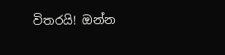විතරයි! ඔන්න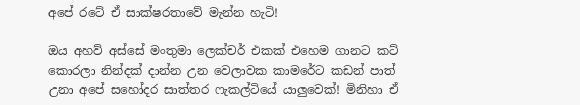අපේ රටේ ඒ සාක්ෂරතාවේ මැන්න හැටි!

ඔය අහව් අස්සේ මංතුමා ලෙක්චර් එකක් එහෙම ගානට කට් කොරලා නින්දක් දාන්න උන වෙලාවක කාමරේට කඩන් පාත් උනා අපේ සහෝදර සාත්තර ෆැකල්ටියේ යාලුවෙක්! මිනිහා ඒ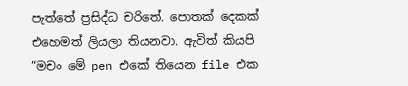පැත්තේ ප්‍රසිද්ධ චරිතේ. පොතක් දෙකක් එහෙමත් ලියලා තියනවා. ඇවිත් කියපි “මචං මේ pen එකේ තියෙන file එක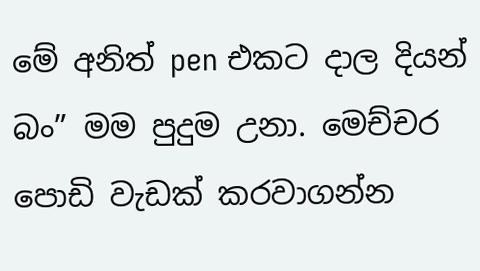මේ අනිත් pen එකට දාල දියන් බං” මම පුදුම උනා. මෙච්චර පොඩි වැඩක් කරවාගන්න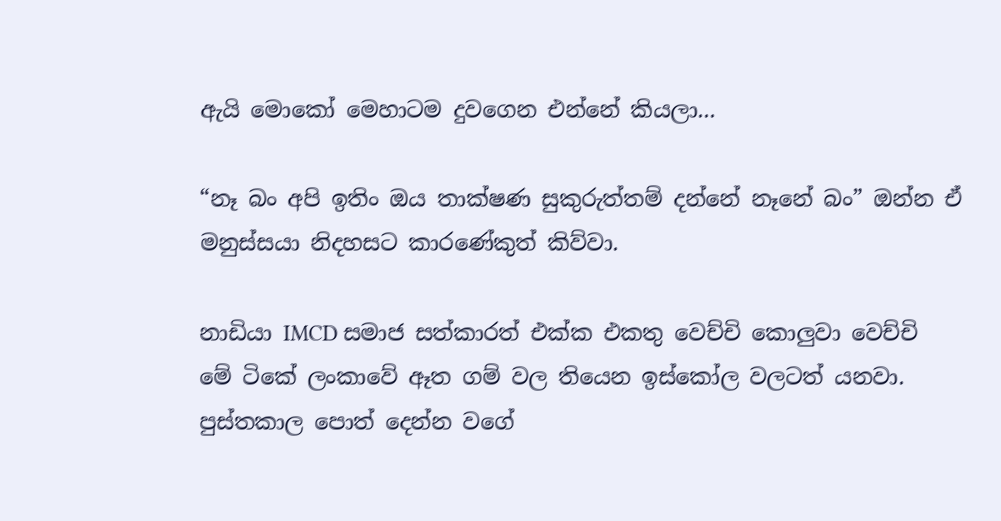ඇයි මොකෝ මෙහාටම දුවගෙන එන්නේ කියලා...

“නෑ බං අපි ඉතිං ඔය තාක්ෂණ සුකුරුත්තම් දන්නේ නෑනේ බං” ඔන්න ඒ මනුස්සයා නිදහසට කාරණේකුත් කිව්වා.

නාඩියා IMCD සමාජ සත්කාරත් එක්ක එකතු වෙච්චි කොලුවා වෙච්චි මේ ටිකේ ලංකාවේ ඈත ගම් වල තියෙන ඉස්කෝල වලටත් යනවා. පුස්තකාල පොත් දෙන්න වගේ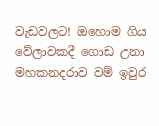වැඩවලට! ඔහොම ගිය වේලාවකදී ගොඩ උනා මහකනදරාව වම් ඉවුර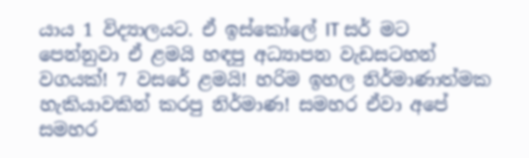යාය 1 විද්‍යාලයට. ඒ ඉස්කෝලේ IT සර් මට පෙන්නුවා ඒ ළමයි හඳපු අධ්‍යාපන වැඩසටහන් වගයක්! 7 වසරේ ළමයි! හරිම ඉහල නිර්මාණාත්මක හැකියාවකින් කරපු නිර්මාණ! සමහර ඒවා අපේ සමහර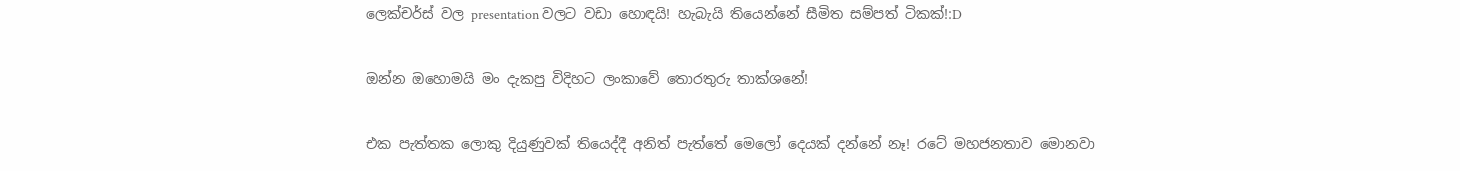ලෙක්චර්ස් වල presentation වලට වඩා හොඳයි! හැබැයි තියෙන්නේ සීමිත සම්පත් ටිකක්!:D

ඔන්න ඔහොමයි මං දැකපු විදිහට ලංකාවේ තොරතුරු තාක්ශනේ!

එක පැත්තක ලොකු දියුණුවක් තියෙද්දී අනිත් පැත්තේ මෙලෝ දෙයක් දන්නේ නෑ! රටේ මහජනතාව මොනවා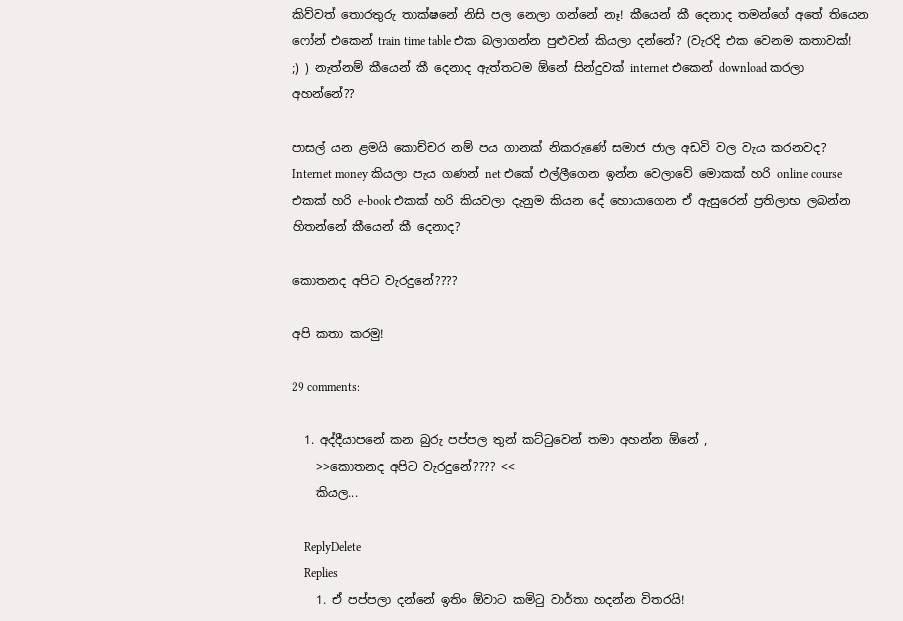කිව්වත් තොරතුරු තාක්ෂනේ නිසි පල නෙලා ගන්නේ නෑ! කීයෙන් කී දෙනාද තමන්ගේ අතේ තියෙන ෆෝන් එකෙන් train time table එක බලාගන්න පුළුවන් කියලා දන්නේ? (වැරදි එක වෙනම කතාවක්! ;) ) නැත්නම් කීයෙන් කී දෙනාද ඇත්තටම ඕනේ සින්දුවක් internet එකෙන් download කරලා අහන්නේ??

පාසල් යන ළමයි කොච්චර නම් පය ගානක් නිකරුණේ සමාජ ජාල අඩවි වල වැය කරනවද? Internet money කියලා පැය ගණන් net එකේ එල්ලීගෙන ඉන්න වෙලාවේ මොකක් හරි online course එකක් හරි e-book එකක් හරි කියවලා දැනුම කියන දේ හොයාගෙන ඒ ඇසුරෙන් ප්‍රතිලාභ ලබන්න හිතන්නේ කීයෙන් කී දෙනාද?

කොතනද අපිට වැරදුනේ????

අපි කතා කරමු!

29 comments:

  1. අද්දීයාපනේ කන බුරු පප්පල තුන් කට්ටුවෙන් තමා අහන්න ඕනේ ,
    >>කොතනද අපිට වැරදුනේ???? <<
    කියල...

    ReplyDelete
    Replies
    1. ඒ පප්පලා දන්නේ ඉතිං ඕවාට කමිටු වාර්තා හදන්න විතරයි!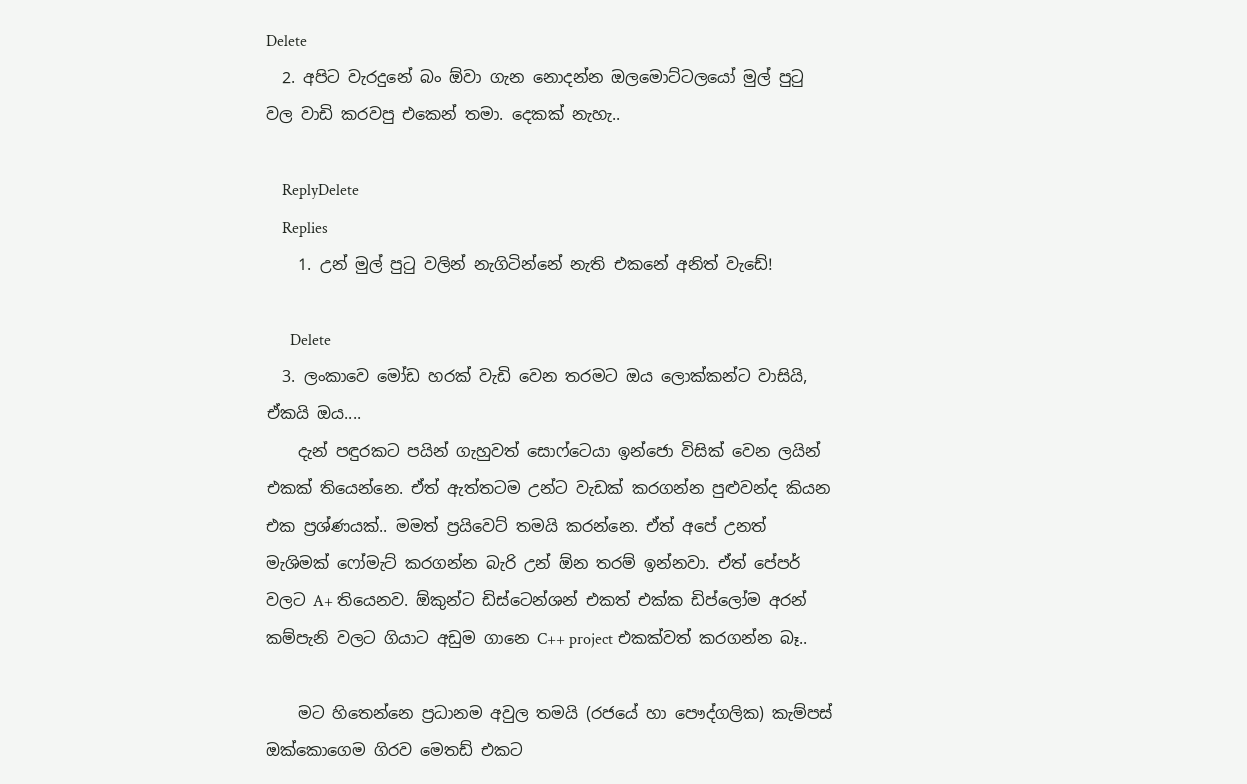Delete
  2. අපිට වැරදුනේ බං ඕවා ගැන නොදන්න ඔලමොට්ටලයෝ මුල් පුටු වල වාඩි කරවපු එකෙන් තමා. දෙකක් නැහැ..

    ReplyDelete
    Replies
    1. උන් මුල් පුටු වලින් නැගිටින්නේ නැති එකනේ අනිත් වැඩේ!

      Delete
  3. ලංකාවෙ මෝඩ හරක් වැඩි වෙන තරමට ඔය ලොක්කන්ට වාසියි, ඒකයි ඔය....
    දැන් පඳුරකට පයින් ගැහුවත් සොෆ්ටෙයා ඉන්ජො විසික් වෙන ලයින් එකක් තියෙන්නෙ. ඒත් ඇත්තටම උන්ට වැඩක් කරගන්න පුළුවන්ද කියන එක ප්‍රශ්ණයක්.. මමත් ප්‍රයිවෙට් තමයි කරන්නෙ. ඒත් අපේ උනත් මැශිමක් ෆෝමැට් කරගන්න බැරි උන් ඕන තරම් ඉන්නවා. ඒත් පේපර් වලට A+ තියෙනව. ඕකුන්ට ඩිස්ටෙන්ශන් එකත් එක්ක ඩිප්ලෝම අරන් කම්පැනි වලට ගියාට අඩුම ගානෙ C++ project එකක්වත් කරගන්න බෑ..

    මට හිතෙන්නෙ ප්‍රධානම අවුල තමයි (රජයේ හා පෞද්ගලික) කැම්පස් ඔක්කොගෙම ගිරව මෙතඩ් එකට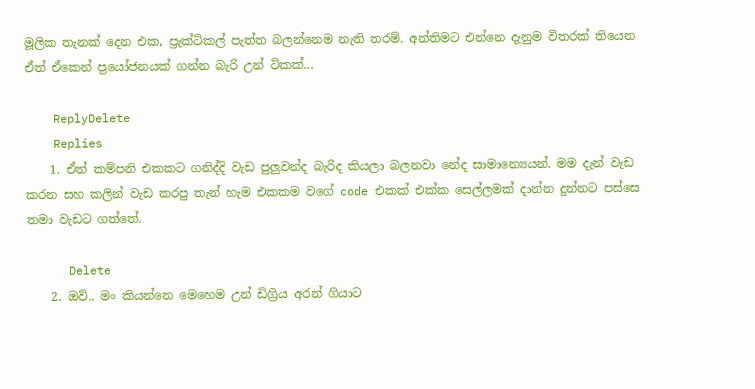මූලික තැනක් දෙන එක, ප්‍රැක්ටිකල් පැත්ත බලන්නෙම නැති තරම්. අන්තිමට එන්නෙ දැනුම විතරක් තියෙන ඒත් ඒකෙන් ප්‍රයෝජනයක් ගන්න බැරි උන් ටිකක්...

    ReplyDelete
    Replies
    1. ඒත් කම්පනි එකකට ගනිද්දි වැඩ පුලුවන්ද බැරිද කියලා බලනවා නේද සාමාන්‍යෙයන්. මම දැන් වැඩ කරන සහ කලින් වැඩ කරපු තැන් හැම එකකම වගේ code එකක් එක්ක සෙල්ලමක් දාන්න දුන්නට පස්සෙ තමා වැඩට ගත්තේ.

      Delete
    2. ඔව්.. මං කියන්නෙ මෙහෙම උන් ඩිග්‍රිය අරන් ගියාට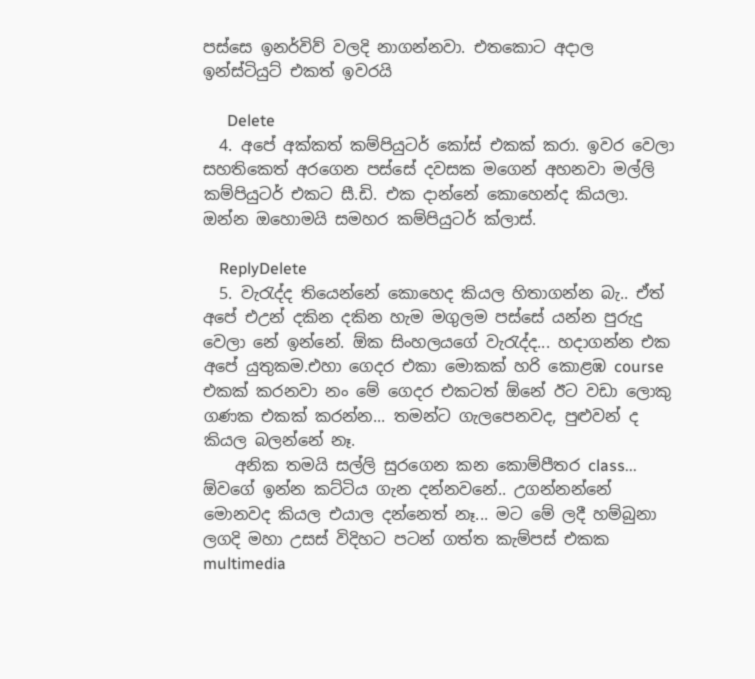පස්සෙ ඉනර්විව් වලදි නාගන්නවා. එතකොට අදාල ඉන්ස්ටියුට් එකත් ඉවරයි

      Delete
  4. අපේ අක්කත් කම්පියුටර් කෝස් එකක් කරා. ඉවර වෙලා සහතිකෙත් අරගෙන පස්සේ දවසක මගෙන් අහනවා මල්ලි කම්පියුටර් එකට සී.ඩි. එක දාන්නේ කොහෙන්ද කියලා. ඔන්න ඔහොමයි සමහර කම්පියුටර් ක්ලාස්.

    ReplyDelete
  5. වැරැද්ද තියෙන්නේ කොහෙද කියල හිතාගන්න බැ.. ඒත් අපේ එඋන් දකින දකින හැම මගුලම පස්සේ යන්න පුරුදු වෙලා නේ ඉන්නේ. ඕක සිංහලයගේ වැරැද්ද... හදාගන්න එක අපේ යුතුකම.එහා ගෙදර එකා මොකක් හරි කොළඹ course එකක් කරනවා නං මේ ගෙදර එකටත් ඕනේ ඊට වඩා ලොකු ගණක එකක් කරන්න... තමන්ට ගැලපෙනවද, පුළුවන් ද කියල බලන්නේ නෑ.
    අනික තමයි සල්ලි සුරගෙන කන කොම්පීතර class... ඕවගේ ඉන්න කට්ටිය ගැන දන්නවනේ.. උගන්නන්නේ මොනවද කියල එයාල දන්නෙත් නෑ... මට මේ ලදී හම්බුනා ලගදි මහා උසස් විදිහට පටන් ගත්ත කැම්පස් එකක multimedia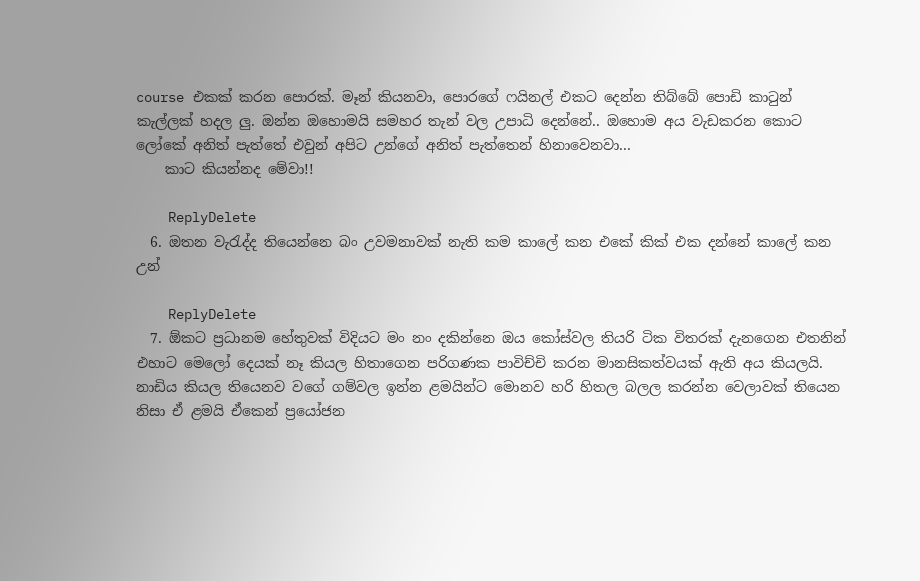course එකක් කරන පොරක්. මෑන් කියනවා, පොරගේ ෆයිනල් එකට දෙන්න තිබ්බේ පොඩි කාටුන් කැල්ලක් හදල ලු. ඔන්න ඔහොමයි සමහර තැන් වල උපාධි දෙන්නේ.. ඔහොම අය වැඩකරන කොට ලෝකේ අනිත් පැත්තේ එවුන් අපිට උන්ගේ අනිත් පැත්තෙන් හිනාවෙනවා...
    කාට කියන්නද මේවා!!

    ReplyDelete
  6. ඔතන වැරැද්ද තියෙන්නෙ බං උවමනාවක් නැති කම කාලේ කන එකේ කික් එක දන්නේ කාලේ කන උන්

    ReplyDelete
  7. ඕකට ප්‍රධානම හේතුවක් විදියට මං නං දකින්නෙ ඔය කෝස්වල තියරි ටික විතරක් දැනගෙන එතනින් එහාට මෙලෝ දෙයක් නෑ කියල හිතාගෙන පරිගණක පාවිච්චි කරන මානසිකත්වයක් ඇති අය කියලයි. නාඩිය කියල තියෙනව වගේ ගම්වල ඉන්න ළමයින්ට මොනව හරි හිතල බලල කරන්න වෙලාවක් තියෙන නිසා ඒ ළමයි ඒකෙන් ප්‍රයෝජන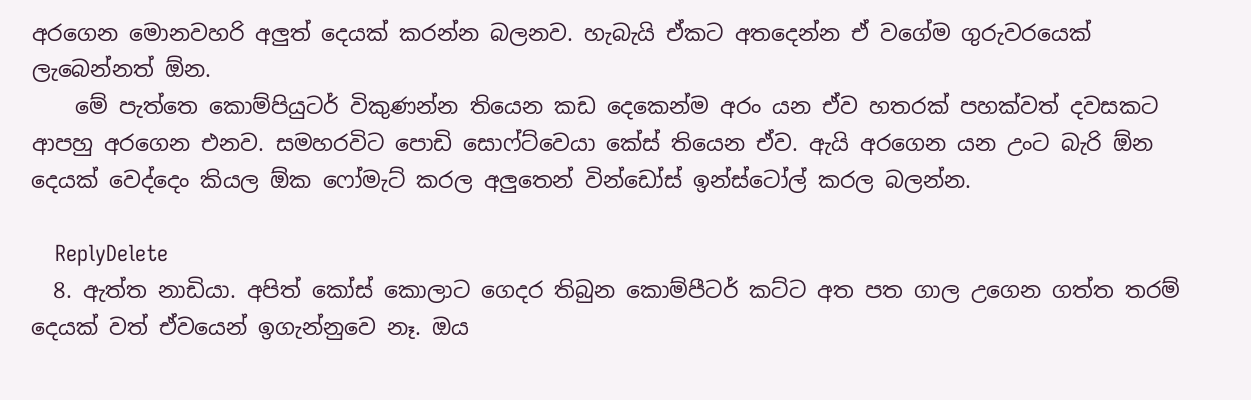අරගෙන මොනවහරි අලුත් දෙයක් කරන්න බලනව. හැබැයි ඒකට අතදෙන්න ඒ වගේම ගුරු‍වරයෙක් ලැබෙන්නත් ඕන.
    මේ පැත්තෙ කොම්පියුටර් විකුණන්න තියෙන කඩ දෙකෙන්ම අරං යන ඒව හතරක් පහක්වත් දවසකට ආපහු අරගෙන එනව. සමහරවිට පොඩි සොෆ්ට්වෙයා කේස් තියෙන ඒව. ඇයි අරගෙන යන උංට බැරි ඕන දෙයක් වෙද්දෙං කියල ඕක ෆෝමැට් කරල අලුතෙන් වින්ඩෝස් ඉන්ස්ටෝල් කරල බලන්න.

    ReplyDelete
  8. ඇත්ත නාඩියා. අපිත් කෝස් කොලාට ගෙදර තිබුන කොම්පීටර් කට්ට අත පත ගාල උගෙන ගත්ත තරම් දෙයක් වත් ඒවයෙන් ඉගැන්නුවෙ නෑ. ඔය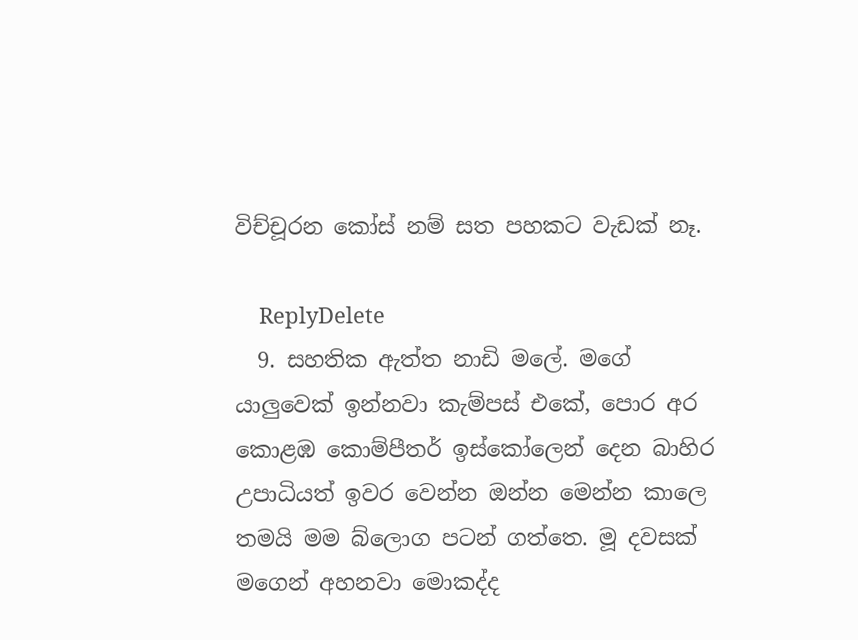විච්චූරන කෝස් නම් සත පහකට වැඩක් නෑ.

    ReplyDelete
  9. සහතික ඇත්ත නාඩි මලේ. මගේ යාලුවෙක් ඉන්නවා කැම්පස් එකේ, පොර අර කොළඹ කොම්පීතර් ඉස්කෝලෙන් දෙන බාහිර උපාධියත් ඉවර වෙන්න ඔන්න මෙන්න කාලෙ තමයි මම බ්ලොග පටන් ගත්තෙ. මූ දවසක් මගෙන් අහනවා මොකද්ද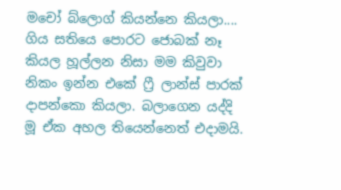මචෝ බ්ලොග් කියන්නෙ කියලා.... ගිය සතියෙ පොරට ජොබක් නෑ කියල හූල්ලන නිසා මම කිවුවා නිකං ඉන්න එකේ ෆ්‍රී ලාන්ස් පාරක් දාපන්කො කියලා. බලාගෙන යද්දි මූ ඒක අහල තියෙන්නෙත් එදාමයි.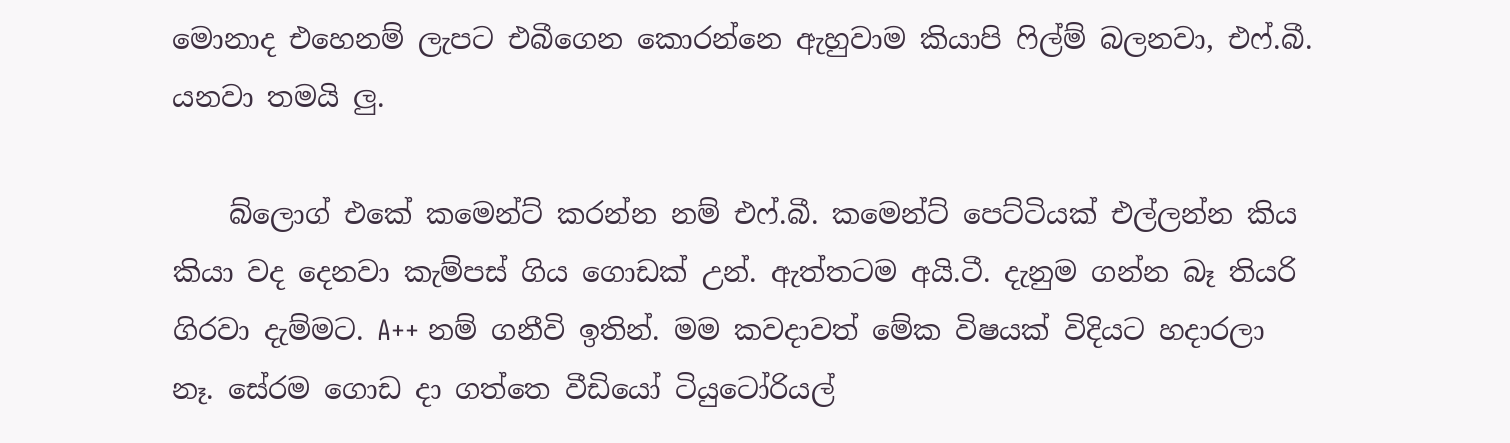මොනාද එහෙනම් ලැපට එබීගෙන කොරන්නෙ ඇහුවාම කියාපි ෆිල්ම් බලනවා, එෆ්.බී. යනවා තමයි ලු.

    බ්ලොග් එකේ කමෙන්ට් කරන්න නම් එෆ්.බී. කමෙන්ට් පෙට්ටියක් එල්ලන්න කිය කියා වද දෙනවා කැම්පස් ගිය ගොඩක් උන්. ඇත්තටම අයි.ටී. දැනුම ගන්න බෑ තියරි ගිරවා දැම්මට. A++ නම් ගනීවි ඉතින්. මම කවදාවත් මේක විෂයක් විදියට හදාරලා නෑ. සේරම ගොඩ දා ගත්තෙ වීඩියෝ ටියුටෝරියල්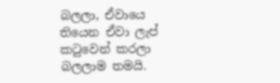බලලා, ඒවායෙ තියෙන ඒවා ලැප් කටුවෙන් කරලා බලලාම තමයි.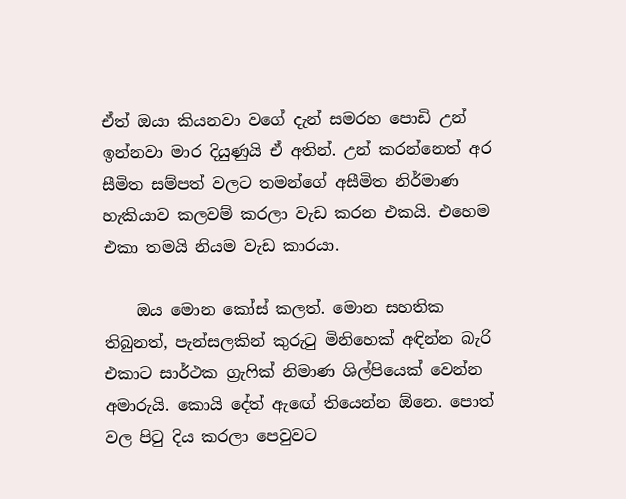ඒත් ඔයා කියනවා වගේ දැන් සමරහ පොඩි උන් ඉන්නවා මාර දියුණුයි ඒ අතින්. උන් කරන්නෙත් අර සීමිත සම්පත් වලට තමන්ගේ අසීමිත නිර්මාණ හැකියාව කලවම් කරලා වැඩ කරන එකයි. එහෙම එකා තමයි නියම වැඩ කාරයා.

    ඔය මොන කෝස් කලත්. මොන සහතික තිබුනත්, පැන්සලකින් කුරුටු මිනිහෙක් අඳින්න බැරි එකාට සාර්ථක ග්‍රැෆික් නිමාණ ශිල්පියෙක් වෙන්න අමාරුයි. කොයි දේත් ඇඟේ තියෙන්න ඕනෙ. පොත් වල පිටු දිය කරලා පෙවුවට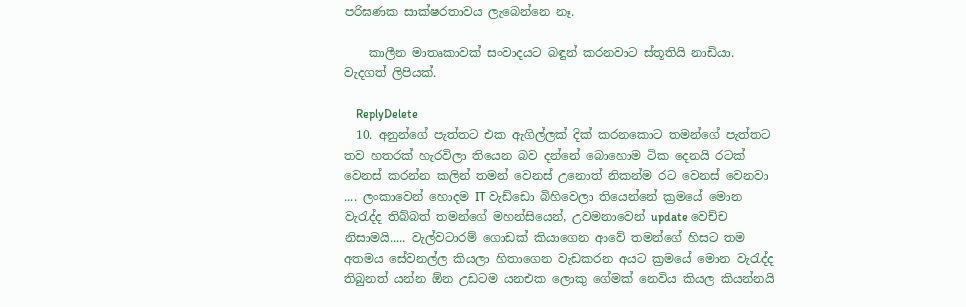පරිඝණක සාක්ෂරතාවය ලැබෙන්නෙ නෑ.

    කාලීන මාතෘකාවක් සංවාදයට බඳුන් කරනවාට ස්තූතියි නාඩියා. වැදගත් ලිපියක්.

    ReplyDelete
  10. අනුන්ගේ පැත්තට එක ඇගිල්ලක් දික් කරනකොට තමන්ගේ පැත්තට තව හතරක් හැරවිලා තියෙන බව දන්නේ බොහොම ටික දෙනයි රටක් වෙනස් කරන්න කලින් තමන් වෙනස් උනොත් නිකන්ම රට වෙනස් වෙනවා .... ලංකාවෙන් හොදම IT වැඩ්ඩො බිහිවෙලා තියෙන්නේ ක්‍රමයේ මොන වැරැද්ද තිබ්බත් තමන්ගේ මහන්සියෙන්, උවමනාවෙන් update වෙච්ච නිසාමයි..... වැල්වටාරම් ගොඩක් කියාගෙන ආවේ තමන්ගේ හිසට තම අතමය සේවනල්ල කියලා හිතාගෙන වැඩකරන අයට ක්‍රමයේ මොන වැරැද්ද තිබුනත් යන්න ඕන උඩටම යනඑක ලොකු ගේමක් නෙවිය කියල කියන්නයි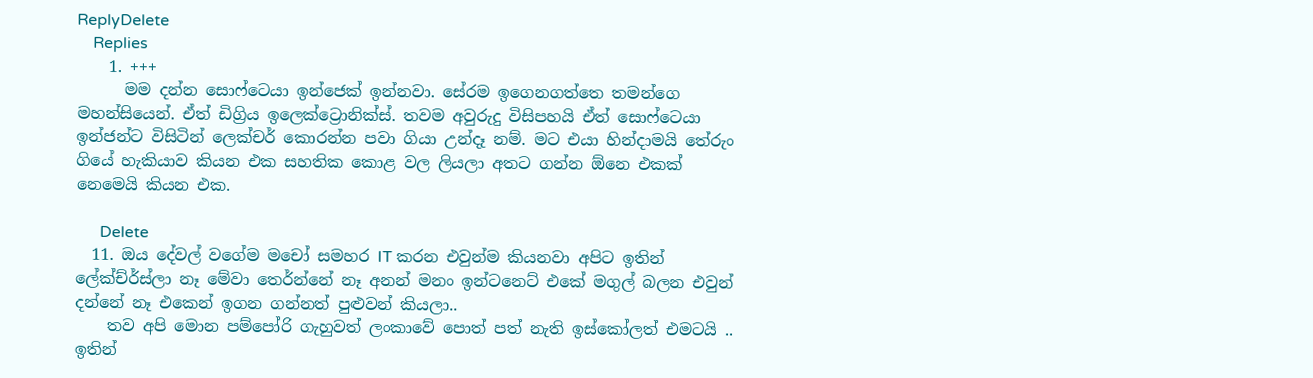ReplyDelete
    Replies
    1. +++
      මම දන්න සොෆ්ටෙයා ඉන්ජෙක් ඉන්නවා. සේරම ඉගෙනගත්තෙ තමන්ගෙ මහන්සියෙන්. ඒත් ඩිග්‍රිය ඉලෙක්ට්‍රොනික්ස්. තවම අවුරුදු විසිපහයි ඒත් සොෆ්ටෙයා ඉන්ජන්ට විසිටින් ලෙක්චර් කොරන්න පවා ගියා උන්දෑ නම්. මට එයා හින්දාමයි තේරුං ගියේ හැකියාව කියන එක සහතික කොළ වල ලියලා අතට ගන්න ඕනෙ එකක් නෙමෙයි කියන එක.

      Delete
  11. ඔය දේවල් වගේම මචෝ සමහර IT කරන එවුන්ම කියනවා අපිට ඉතින් ලේක්ච්ර්ස්ලා නෑ මේවා තෙර්න්නේ නෑ අනන් මනං ඉන්ටනෙට් එකේ මගුල් බලන එවුන් දන්නේ නෑ එකෙන් ඉගන ගන්නත් පුළුවන් කියලා..
    තව අපි මොන පම්පෝරි ගැහුවත් ලංකාවේ පොත් පත් නැති ඉස්කෝලත් එමටයි .. ඉතින්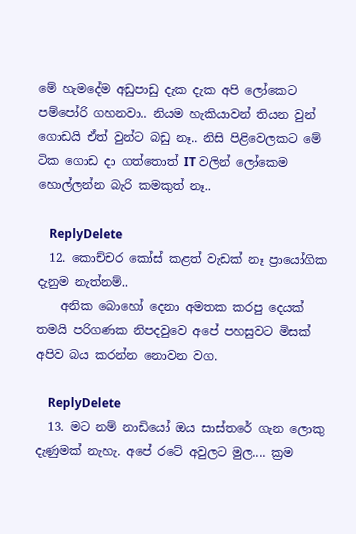මේ හැමදේම අඩුපාඩු දැක දැක අපි ලෝකෙට පම්පෝරි ගහනවා.. නියම හැකියාවන් තියන වුන් ගොඩයි ඒත් වුන්ට බඩු නෑ.. නිසි පිළිවෙලකට මේ ටික ගොඩ දා ගත්තොත් IT වලින් ලෝකෙම හොල්ලන්න බැරි කමකුත් නෑ..

    ReplyDelete
  12. කොච්චර කෝස් කළත් වැඩක් නෑ ප්‍රායෝගික දැනුම නැත්නම්..
    අනික බොහෝ දෙනා අමතක කරපු දෙයක් තමයි පරිගණක නිපදවුවෙ අපේ පහසුවට මිසක් අපිව බය කරන්න නොවන වග.

    ReplyDelete
  13. මට නම් නාඩියෝ ඔය සාස්තරේ ගැන ලොකු දැණුමක් නැහැ. අපේ රටේ අවුලට මුල.... ක්‍රම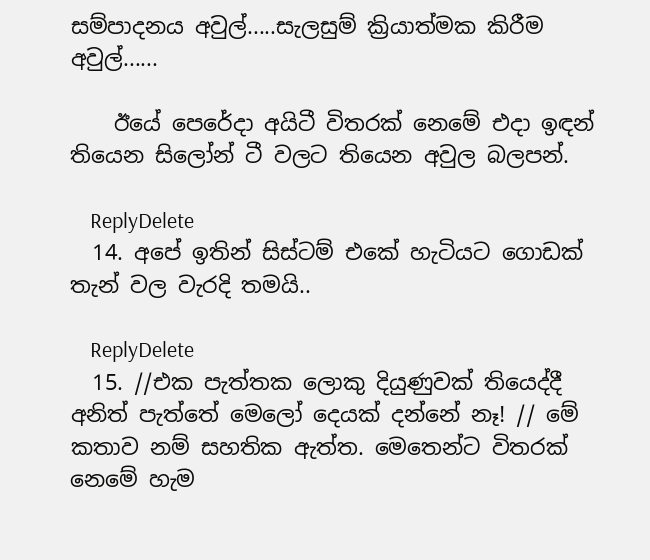සම්පාදනය අවුල්.....සැලසුම් ක්‍රියාත්මක කිරීම අවුල්......

    ඊයේ පෙරේදා අයිටී විතරක් නෙමේ එදා ඉඳන් තියෙන සිලෝන් ටී වලට තියෙන අවුල බලපන්.

    ReplyDelete
  14. අපේ ඉතින් සිස්ටම් එකේ හැටියට ගොඩක් තැන් වල වැරදි තමයි..

    ReplyDelete
  15. //එක පැත්තක ලොකු දියුණුවක් තියෙද්දී අනිත් පැත්තේ මෙලෝ දෙයක් දන්නේ නෑ! // මේ කතාව නම් සහතික ඇත්ත. මෙතෙන්ට විතරක් නෙමේ හැම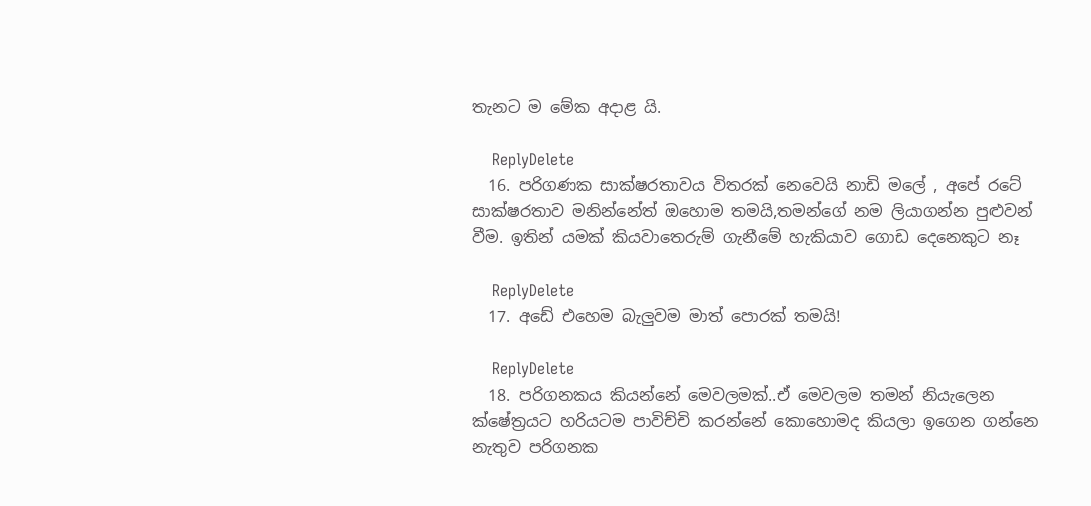තැනට ම මේක අදාළ යි.

    ReplyDelete
  16. පරිගණක සාක්ෂරතාවය විතරක් නෙවෙයි නාඩි මලේ , අපේ රටේ සාක්ෂරතාව මනින්නේත් ඔහොම තමයි,තමන්ගේ නම ලියාගන්න පුළුවන් වීම. ඉතින් යමක් කියවාතෙරුම් ගැනීමේ හැකියාව ගොඩ දෙනෙකුට නෑ

    ReplyDelete
  17. අඩේ එහෙම බැලුවම මාත් පොරක් තමයි!

    ReplyDelete
  18. පරිගනකය කියන්නේ මෙවලමක්..ඒ මෙවලම තමන් නියැලෙන ක්ෂේත්‍රයට හරියටම පාවිච්චි කරන්නේ කොහොමද කියලා ඉගෙන ගන්නෙ නැතුව පරිගනක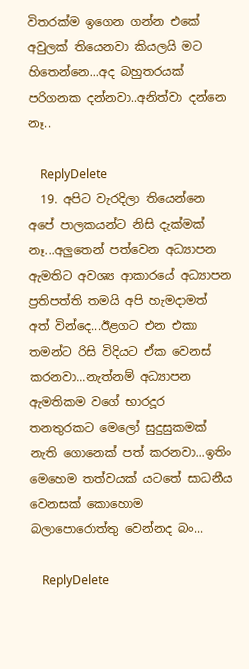විතරක්ම ඉගෙන ගන්න එකේ අවුලක් තියෙනවා කියලයි මට හිතෙන්නෙ...අද බහුතරයක් පරිගනක දන්නවා..අනිත්වා දන්නෙ නෑ..

    ReplyDelete
  19. අපිට වැරදිලා තියෙන්නෙ අපේ පාලකයන්ට නිසි දැක්මක් නෑ...අලුතෙන් පත්වෙන අධ්‍යාපන ඇමතිට අවශ්‍ය ආකාරයේ අධ්‍යාපන ප්‍රතිපත්ති තමයි අපි හැමදාමත් අත් වින්දෙ...ඊළගට එන එකා තමන්ට රිසි විදියට ඒක වෙනස් කරනවා...නැත්නම් අධ්‍යාපන ඇමතිකම වගේ භාරදූර තනතුරකට මෙලෝ සුදුසුකමක් නැති ගොනෙක් පත් කරනවා...ඉතිං මෙහෙම තත්වයක් යටතේ සාධනීය වෙනසක් කොහොම බලාපොරොත්තු වෙන්නද බං...

    ReplyDelete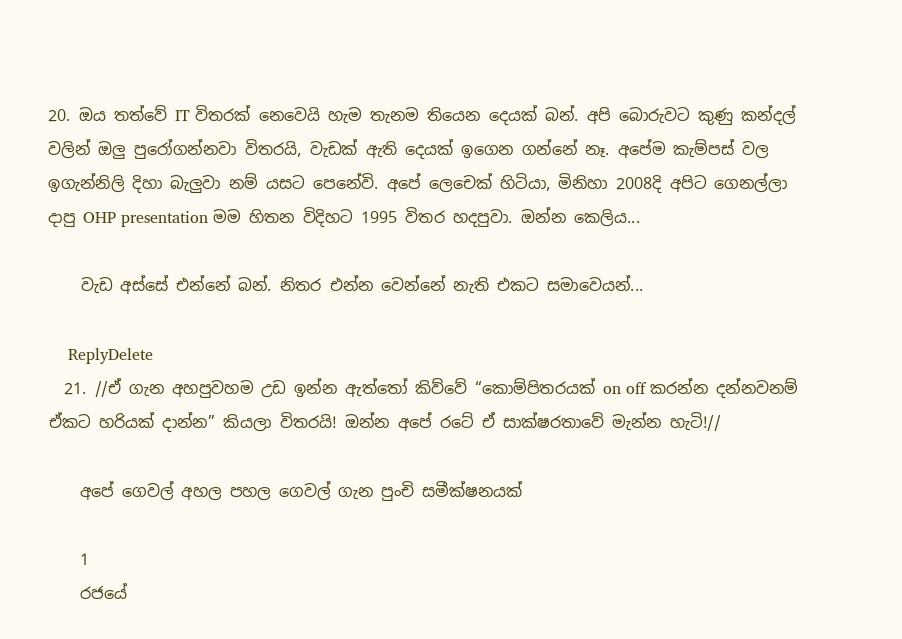20. ඔය තත්වේ IT විතරක් නෙවෙයි හැම තැනම තියෙන දෙයක් බන්. අපි බොරුවට කුණු කන්දල් වලින් ඔලු පුරෝගන්නවා විතරයි, වැඩක් ඇති දෙයක් ඉගෙන ගන්නේ නෑ. අපේම කැම්පස් වල ඉගැන්නිලි දිහා බැලුවා නම් යසට පෙනේවි. අපේ ලෙචෙක් හිටියා, මිනිහා 2008දි අපිට ගෙනල්ලා දාපු OHP presentation මම හිතන විදිහට 1995 විතර හදපුවා. ඔන්න කෙලිය...

    වැඩ අස්සේ එන්නේ බන්. නිතර එන්න වෙන්නේ නැති එකට සමාවෙයන්...

    ReplyDelete
  21. //ඒ ගැන අහපුවහම උඩ ඉන්න ඇත්තෝ කිව්වේ “කොම්පිතරයක් on off කරන්න දන්නවනම් ඒකට හරියක් දාන්න” කියලා විතරයි! ඔන්න අපේ රටේ ඒ සාක්ෂරතාවේ මැන්න හැටි!//

    අපේ ගෙවල් අහල පහල ගෙවල් ගැන පුංචි සමීක්ෂනයක්

    1
    රජයේ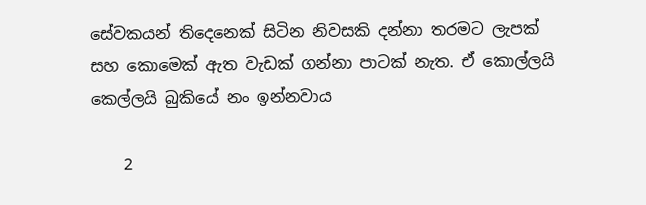සේවකයන් තිදෙනෙක් සිටින නිවසකි දන්නා තරමට ලැපක් සහ කොමෙක් ඇත වැඩක් ගන්නා පාටක් නැත. ඒ කොල්ලයි කෙල්ලයි බුකියේ නං ඉන්නවාය

    2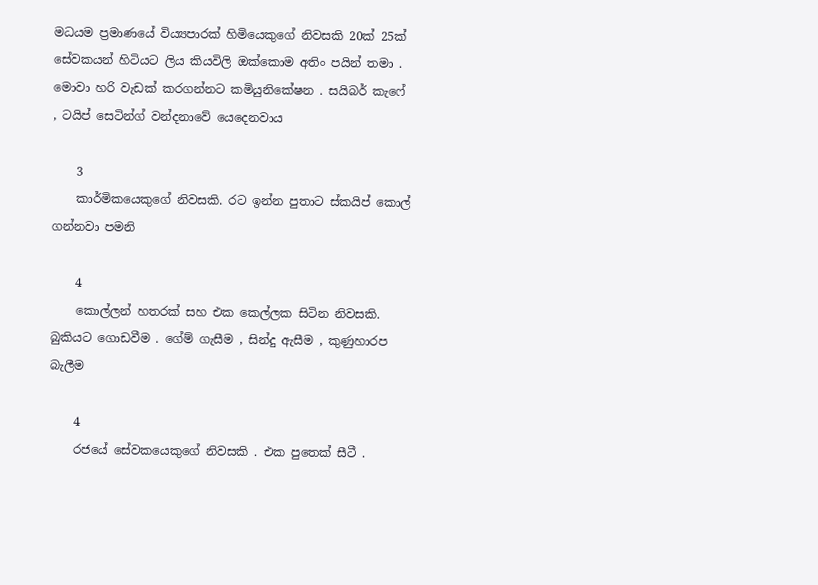මධයම ප්‍රමාණයේ විය්‍යපාරක් හිමියෙකුගේ නිවසකි 20ක් 25ක් සේවකයන් හිටියට ලිය කියවිලි ඔක්කොම අතිං පයින් තමා . මොවා හරි වැඩක් කරගන්නට කමියුනිකේෂන . සයිබර් කැෆේ , ටයිප් සෙටින්ග් වන්දනාවේ යෙදෙනවාය

    3
    කාර්මිකයෙකුගේ නිවසකි. රට ඉන්න පුතාට ස්කයිප් කොල් ගන්නවා පමනි

    4
    කොල්ලන් හතරක් සහ එක කෙල්ලක සිටින නිවසකි. බුකියට ගොඩවීම . ගේම් ගැසීම , සින්දු ඇසීම , කුණුහාරප බැලීම

    4
    රජයේ සේවකයෙකුගේ නිවසකි . එක පුතෙක් සීටී .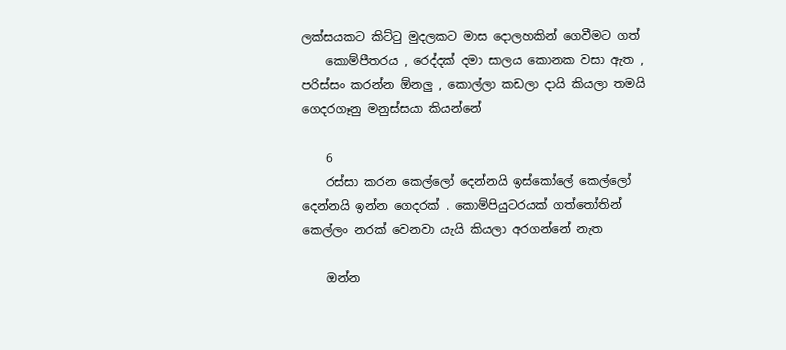ලක්සයකට කිට්ටු මුදලකට මාස දොලහකින් ගෙවීමට ගත්
    කොම්පීතරය , රෙද්දක් දමා සාලය කොනක වසා ඇත , පරිස්සං කරන්න ඕනලු , කොල්ලා කඩලා දායි කියලා තමයි ගෙදරගෑනු මනුස්සයා කියන්නේ

    6
    රස්සා කරන කෙල්ලෝ දෙන්නයි ඉස්කෝලේ කෙල්ලෝ දෙන්නයි ඉන්න ගෙදරක් . කොම්පියුටරයක් ගත්තෝතින් කෙල්ලං නරක් වෙනවා යැයි කියලා අරගන්නේ නැත

    ඔන්න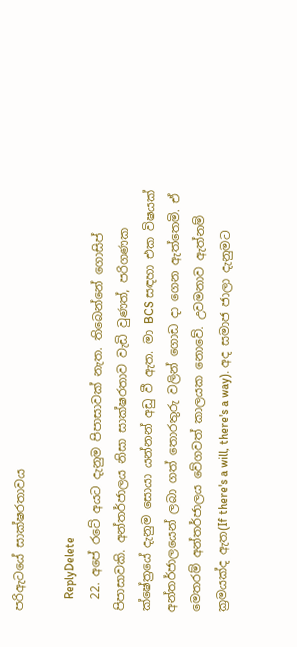පරිඇටයේ සාක්ෂරතාවය

    ReplyDelete
  22. අපේ රටේ අයට දැනුම පිපාසාවක් නැත. තිබෙන්නේ ගොසිප් පිපාසාවකි. අන්තර්ජාලය නිසා සාක්ෂරතාව වැඩි වුණත්, පරිගණක ක්ෂේත්‍රයේ දැනුම සොයා යන්නන් අඩු වී ඇත. මා BCS සඳහා එක විෂයක් අන්තර්ජාලයෙන් ලබා ගත් තොරතුරු වලින් ගොඩ දා ගෙන ඇත්තෙමි. ඒ මෙතරම් අන්තර්ජාලය වේගවත් කාලයක නොවේ. උවමනාව ඇත්නම් ක්‍රමයක්ද ඇත(If there's a will, there's a way). අද සමාජ ජාලා දැනුමට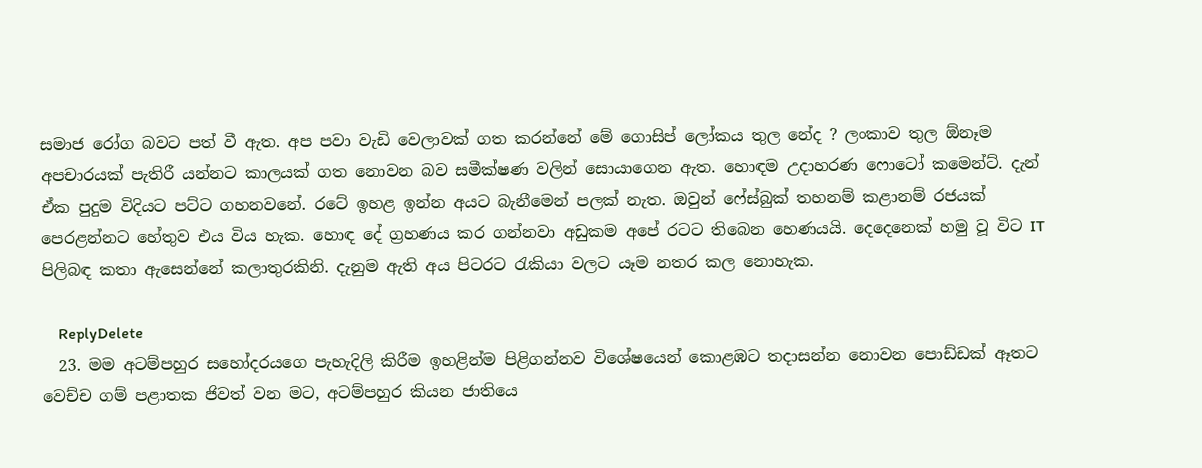සමාජ රෝග බවට පත් වී ඇත. අප පවා වැඩි වෙලාවක් ගත කරන්නේ මේ ගොසිප් ලෝකය තුල නේද ? ලංකාව තුල ඕනෑම අපචාරයක් පැතිරී යන්නට කාලයක් ගත නොවන බව සමීක්ෂණ වලින් සොයාගෙන ඇත. හොඳම උදාහරණ ෆොටෝ කමෙන්ට්. දැන් ඒක පුදුම විදියට පට්ට ගහනවනේ. රටේ ඉහළ ඉන්න අයට බැනීමෙන් පලක් නැත. ඔවුන් ෆේස්බුක් තහනම් කළානම් රජයක් පෙරළන්නට හේතුව එය විය හැක. හොඳ දේ ග්‍රහණය කර ගන්නවා අඩුකම අපේ රටට තිබෙන හෙණයයි. දෙදෙනෙක් හමු වූ විට IT පිලිබඳ කතා ඇසෙන්නේ කලාතුරකිනි. දැනුම ඇති අය පිටරට රැකියා වලට යෑම නතර කල නොහැක.

    ReplyDelete
  23. මම අටම්පහුර සහෝදරයගෙ පැහැදිලි කිරීම ඉහළින්ම පිළිගන්නව විශේෂයෙන් කොළඹට තදාසන්න නොවන පොඩ්ඩක් ඈතට වෙච්ච ගම් පළාතක ජිවත් වන මට, අටම්පහුර කියන ජාතියෙ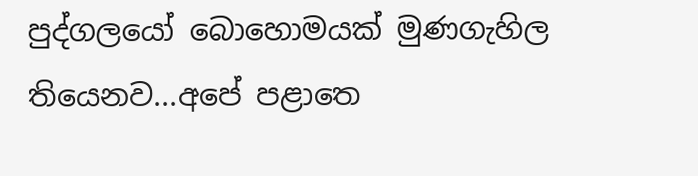පුද්ගලයෝ බොහොමයක් මුණගැහිල තියෙනව...අපේ පළාතෙ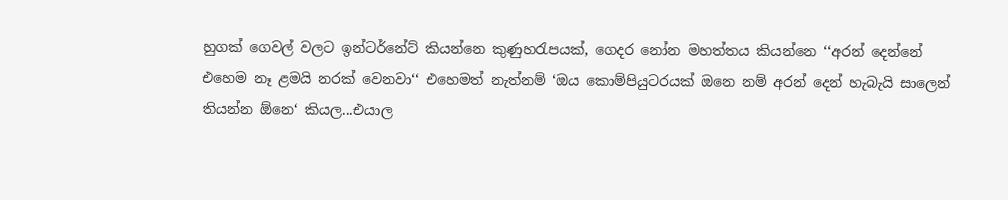හුගක් ගෙවල් වලට ඉන්ටර්නේට් කියන්නෙ කුණුහරැපයක්, ගෙදර නෝන මහත්තය කියන්නෙ ‘‘අරන් දෙන්නේ එහෙම නෑ ළමයි නරක් වෙනවා‘‘ එහෙමත් නැත්නම් ‘ඔය කොම්පියුටරයක් ඔනෙ නම් අරන් දෙන් හැබැයි සාලෙන් තියන්න ඕනෙ‘ කියල...එයාල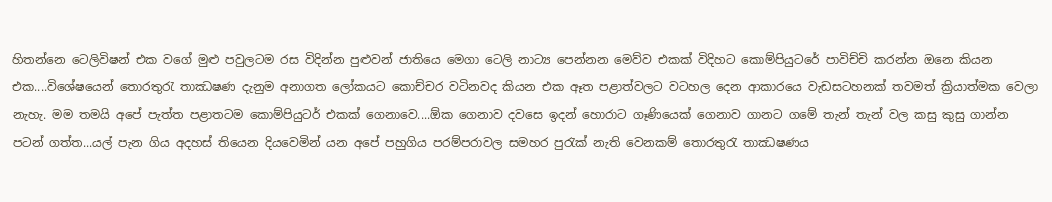හිතන්නෙ ටෙලිවිෂන් එක වගේ මුළු පවුලටම රස විදින්න පුළුවන් ජාතියෙ මෙගා ටෙලි නාට්‍ය පෙන්නන මෙව්ව එකක් විදිහට කොම්පියුටරේ පාවිච්චි කරන්න ඔනෙ කියන එක....විශේෂයෙන් තොරතුරැ තාඣෂණ දැනුම අනාගත ලෝකයට කොච්චර වටිනවද කියන එක ඈත පළාත්වලට වටහල දෙන ආකාරයෙ වැඩසටහනක් තවමත් ක්‍රියාත්මක වෙලා නැහැ. මම තමයි අපේ පැත්ත පළාතටම කොම්පියුටර් එකක් ගෙනාවෙ....ඕක ගෙනාව දවසෙ ඉදන් හොරාට ගෑණියෙක් ගෙනාව ගානට ගමේ තැන් තැන් වල කසු කුසු ගාන්න පටන් ගත්ත...යල් පැන ගිය අදහස් තියෙන දියවෙමින් යන අපේ පහුගිය පරම්පරාවල සමහර පුරැක් නැති වෙනකම් තොරතුරැ තාඣෂණය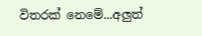විතරක් නෙමේ...අලුත්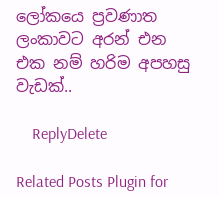ලෝකයෙ ප්‍රවණාත ලංකාවට අරන් එන එක නම් හරිම අපහසු වැඩක්..

    ReplyDelete

Related Posts Plugin for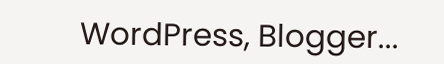WordPress, Blogger...